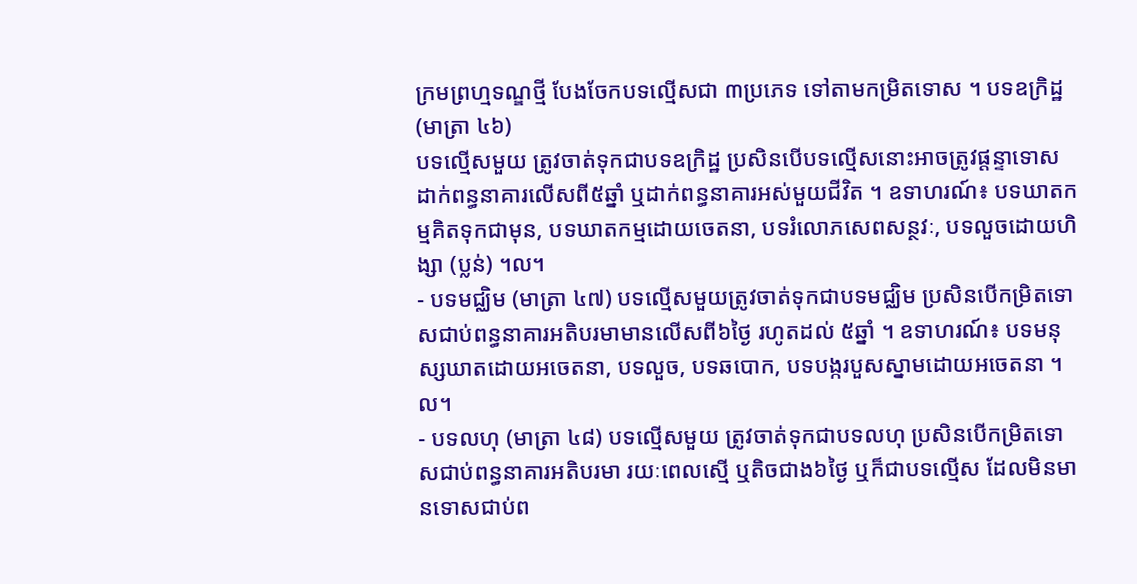ក្រមព្រហ្មទណ្ឌថ្មី បែងចែកបទល្មើសជា ៣ប្រភេទ ទៅតាមកម្រិតទោស ។ បទឧក្រិដ្ឋ (មាត្រា ៤៦)
បទល្មើសមួយ ត្រូវចាត់ទុកជាបទឧក្រិដ្ឋ ប្រសិនបើបទល្មើសនោះអាចត្រូវផ្តន្ទាទោសដាក់ពន្ធនាគារលើសពី៥ឆ្នាំ ឬដាក់ពន្ធនាគារអស់មួយជីវិត ។ ឧទាហរណ៍៖ បទឃាតកម្មគិតទុកជាមុន, បទឃាតកម្មដោយចេតនា, បទរំលោភសេពសន្ថវៈ, បទលួចដោយហិង្សា (ប្លន់) ។ល។
- បទមជ្ឈិម (មាត្រា ៤៧) បទល្មើសមួយត្រូវចាត់ទុកជាបទមជ្ឈិម ប្រសិនបើកម្រិតទោសជាប់ពន្ធនាគារអតិបរមាមានលើសពី៦ថ្ងៃ រហូតដល់ ៥ឆ្នាំ ។ ឧទាហរណ៍៖ បទមនុស្សឃាតដោយអចេតនា, បទលួច, បទឆបោក, បទបង្ករបួសស្នាមដោយអចេតនា ។ល។
- បទលហុ (មាត្រា ៤៨) បទល្មើសមួយ ត្រូវចាត់ទុកជាបទលហុ ប្រសិនបើកម្រិតទោសជាប់ពន្ធនាគារអតិបរមា រយៈពេលស្មើ ឬតិចជាង៦ថ្ងៃ ឬក៏ជាបទល្មើស ដែលមិនមានទោសជាប់ព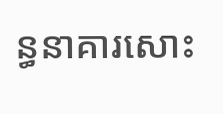ន្ធនាគារសោះ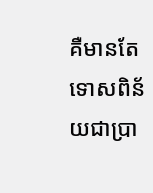គឺមានតែទោសពិន័យជាប្រា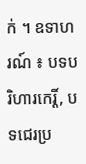ក់ ។ ឧទាហរណ៍ ៖ បទបរិហារកេរ្តិ៍, បទជេរប្រ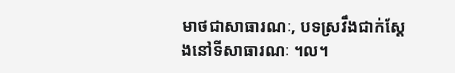មាថជាសាធារណៈ, បទស្រវឹងជាក់ស្តែងនៅទីសាធារណៈ ។ល។